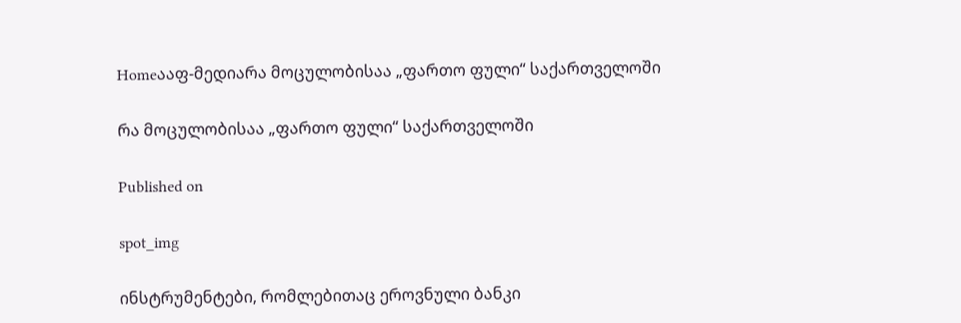Homeააფ-მედიარა მოცულობისაა „ფართო ფული“ საქართველოში

რა მოცულობისაა „ფართო ფული“ საქართველოში

Published on

spot_img

ინსტრუმენტები, რომლებითაც ეროვნული ბანკი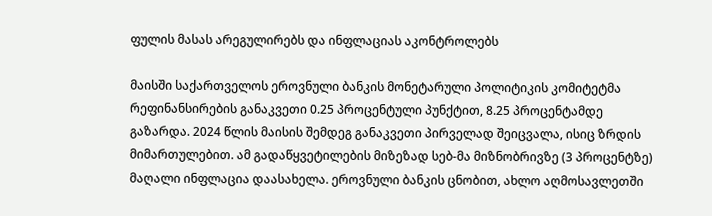ფულის მასას არეგულირებს და ინფლაციას აკონტროლებს

მაისში საქართველოს ეროვნული ბანკის მონეტარული პოლიტიკის კომიტეტმა რეფინანსირების განაკვეთი 0.25 პროცენტული პუნქტით, 8.25 პროცენტამდე გაზარდა. 2024 წლის მაისის შემდეგ განაკვეთი პირველად შეიცვალა, ისიც ზრდის მიმართულებით. ამ გადაწყვეტილების მიზეზად სებ-მა მიზნობრივზე (3 პროცენტზე) მაღალი ინფლაცია დაასახელა. ეროვნული ბანკის ცნობით, ახლო აღმოსავლეთში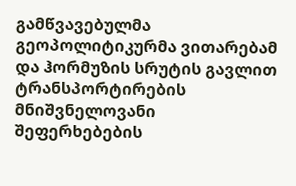გამწვავებულმა გეოპოლიტიკურმა ვითარებამ და ჰორმუზის სრუტის გავლით ტრანსპორტირების მნიშვნელოვანი შეფერხებების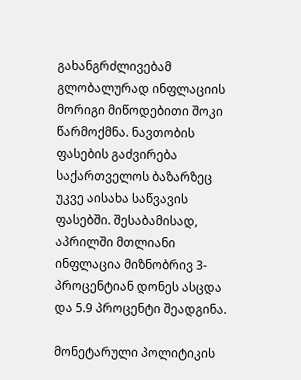გახანგრძლივებამ გლობალურად ინფლაციის მორიგი მიწოდებითი შოკი წარმოქმნა. ნავთობის ფასების გაძვირება საქართველოს ბაზარზეც უკვე აისახა საწვავის ფასებში. შესაბამისად, აპრილში მთლიანი ინფლაცია მიზნობრივ 3-პროცენტიან დონეს ასცდა და 5.9 პროცენტი შეადგინა.

მონეტარული პოლიტიკის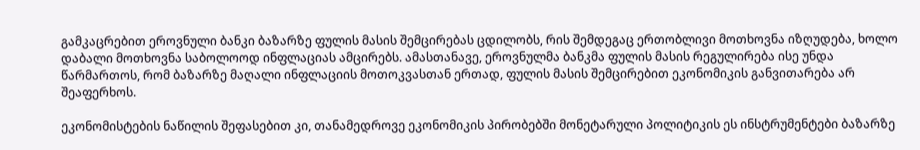გამკაცრებით ეროვნული ბანკი ბაზარზე ფულის მასის შემცირებას ცდილობს, რის შემდეგაც ერთობლივი მოთხოვნა იზღუდება, ხოლო დაბალი მოთხოვნა საბოლოოდ ინფლაციას ამცირებს. ამასთანავე, ეროვნულმა ბანკმა ფულის მასის რეგულირება ისე უნდა წარმართოს, რომ ბაზარზე მაღალი ინფლაციის მოთოკვასთან ერთად, ფულის მასის შემცირებით ეკონომიკის განვითარება არ შეაფერხოს.

ეკონომისტების ნაწილის შეფასებით კი, თანამედროვე ეკონომიკის პირობებში მონეტარული პოლიტიკის ეს ინსტრუმენტები ბაზარზე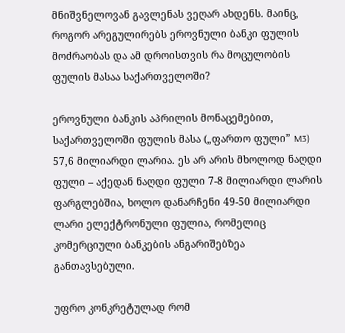მნიშვნელოვან გავლენას ვეღარ ახდენს. მაინც, როგორ არეგულირებს ეროვნული ბანკი ფულის მოძრაობას და ამ დროისთვის რა მოცულობის ფულის მასაა საქართველოში?

ეროვნული ბანკის აპრილის მონაცემებით, საქართველოში ფულის მასა („ფართო ფული” M3) 57,6 მილიარდი ლარია. ეს არ არის მხოლოდ ნაღდი ფული – აქედან ნაღდი ფული 7-8 მილიარდი ლარის ფარგლებშია, ხოლო დანარჩენი 49-50 მილიარდი ლარი ელექტრონული ფულია, რომელიც კომერციული ბანკების ანგარიშებზეა განთავსებული.

უფრო კონკრეტულად რომ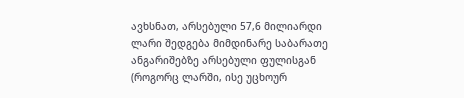ავხსნათ, არსებული 57,6 მილიარდი ლარი შედგება მიმდინარე საბარათე ანგარიშებზე არსებული ფულისგან (როგორც ლარში, ისე უცხოურ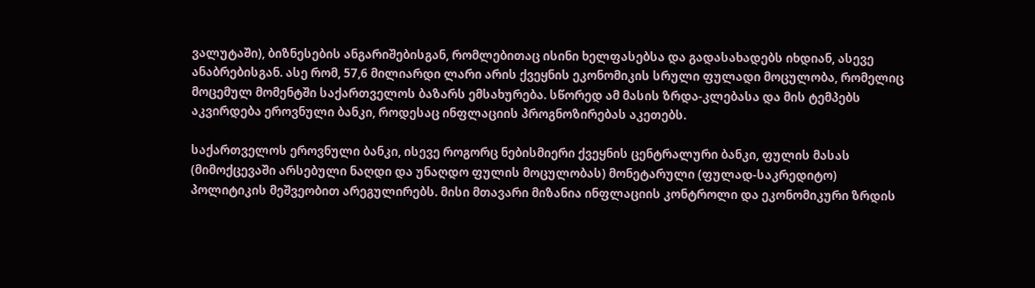ვალუტაში), ბიზნესების ანგარიშებისგან, რომლებითაც ისინი ხელფასებსა და გადასახადებს იხდიან, ასევე ანაბრებისგან. ასე რომ, 57,6 მილიარდი ლარი არის ქვეყნის ეკონომიკის სრული ფულადი მოცულობა, რომელიც მოცემულ მომენტში საქართველოს ბაზარს ემსახურება. სწორედ ამ მასის ზრდა-კლებასა და მის ტემპებს აკვირდება ეროვნული ბანკი, როდესაც ინფლაციის პროგნოზირებას აკეთებს.

საქართველოს ეროვნული ბანკი, ისევე როგორც ნებისმიერი ქვეყნის ცენტრალური ბანკი, ფულის მასას (მიმოქცევაში არსებული ნაღდი და უნაღდო ფულის მოცულობას) მონეტარული (ფულად-საკრედიტო) პოლიტიკის მეშვეობით არეგულირებს. მისი მთავარი მიზანია ინფლაციის კონტროლი და ეკონომიკური ზრდის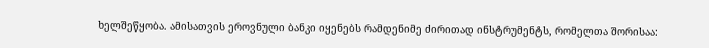ხელშეწყობა. ამისათვის ეროვნული ბანკი იყენებს რამდენიმე ძირითად ინსტრუმენტს, რომელთა შორისაა: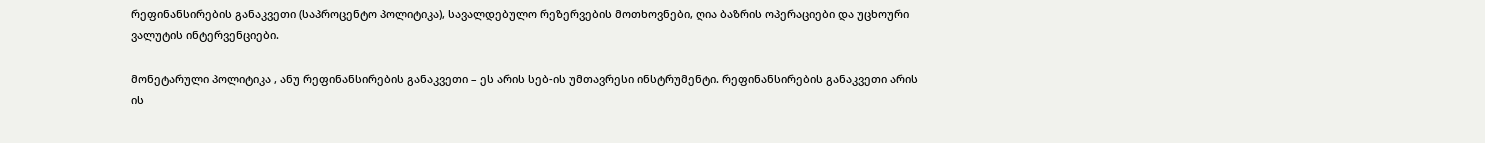რეფინანსირების განაკვეთი (საპროცენტო პოლიტიკა), სავალდებულო რეზერვების მოთხოვნები, ღია ბაზრის ოპერაციები და უცხოური ვალუტის ინტერვენციები.

მონეტარული პოლიტიკა , ანუ რეფინანსირების განაკვეთი – ეს არის სებ-ის უმთავრესი ინსტრუმენტი. რეფინანსირების განაკვეთი არის ის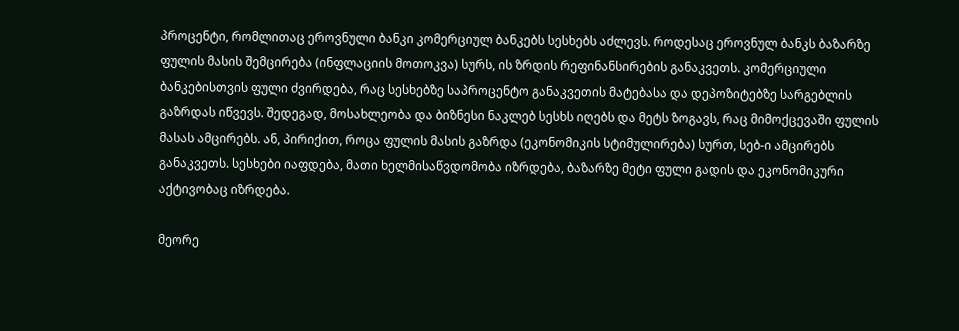პროცენტი, რომლითაც ეროვნული ბანკი კომერციულ ბანკებს სესხებს აძლევს. როდესაც ეროვნულ ბანკს ბაზარზე ფულის მასის შემცირება (ინფლაციის მოთოკვა) სურს, ის ზრდის რეფინანსირების განაკვეთს. კომერციული ბანკებისთვის ფული ძვირდება, რაც სესხებზე საპროცენტო განაკვეთის მატებასა და დეპოზიტებზე სარგებლის გაზრდას იწვევს. შედეგად, მოსახლეობა და ბიზნესი ნაკლებ სესხს იღებს და მეტს ზოგავს, რაც მიმოქცევაში ფულის მასას ამცირებს. ან, პირიქით, როცა ფულის მასის გაზრდა (ეკონომიკის სტიმულირება) სურთ, სებ-ი ამცირებს განაკვეთს. სესხები იაფდება, მათი ხელმისაწვდომობა იზრდება, ბაზარზე მეტი ფული გადის და ეკონომიკური აქტივობაც იზრდება.

მეორე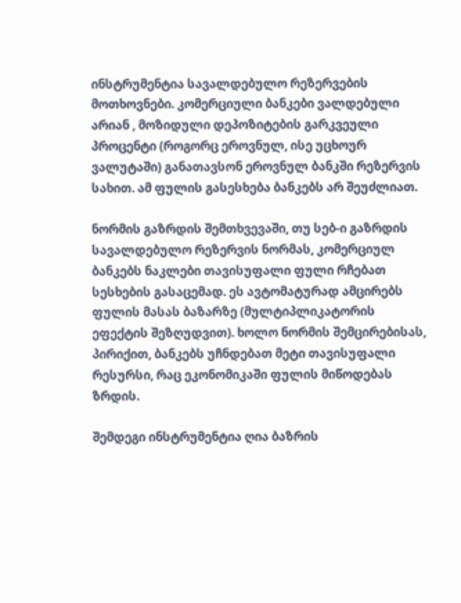ინსტრუმენტია სავალდებულო რეზერვების მოთხოვნები. კომერციული ბანკები ვალდებული არიან , მოზიდული დეპოზიტების გარკვეული პროცენტი (როგორც ეროვნულ, ისე უცხოურ ვალუტაში) განათავსონ ეროვნულ ბანკში რეზერვის სახით. ამ ფულის გასესხება ბანკებს არ შეუძლიათ.

ნორმის გაზრდის შემთხვევაში, თუ სებ-ი გაზრდის სავალდებულო რეზერვის ნორმას, კომერციულ ბანკებს ნაკლები თავისუფალი ფული რჩებათ სესხების გასაცემად. ეს ავტომატურად ამცირებს ფულის მასას ბაზარზე (მულტიპლიკატორის ეფექტის შეზღუდვით). ხოლო ნორმის შემცირებისას, პირიქით, ბანკებს უჩნდებათ მეტი თავისუფალი რესურსი, რაც ეკონომიკაში ფულის მიწოდებას ზრდის.

შემდეგი ინსტრუმენტია ღია ბაზრის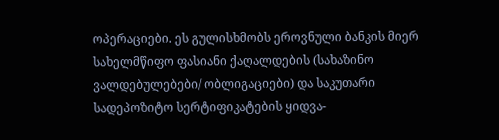ოპერაციები. ეს გულისხმობს ეროვნული ბანკის მიერ სახელმწიფო ფასიანი ქაღალდების (სახაზინო ვალდებულებები/ ობლიგაციები) და საკუთარი სადეპოზიტო სერტიფიკატების ყიდვა-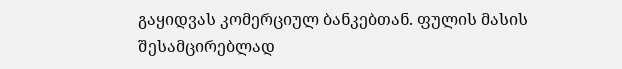გაყიდვას კომერციულ ბანკებთან. ფულის მასის შესამცირებლად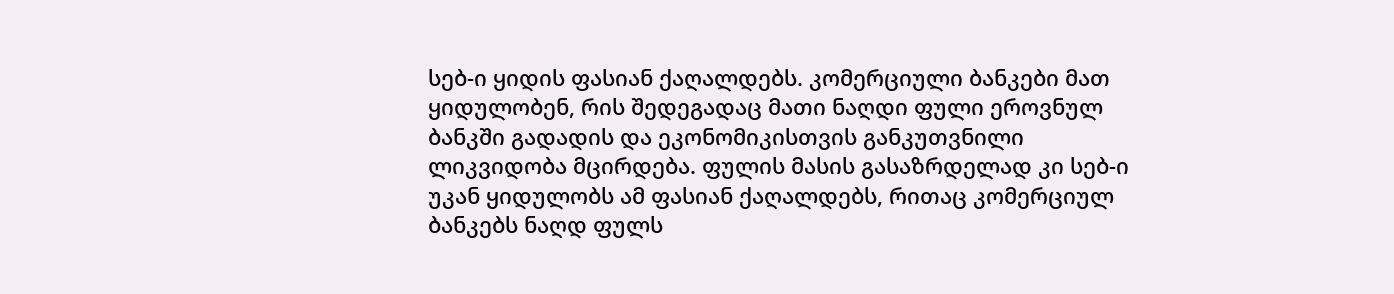სებ-ი ყიდის ფასიან ქაღალდებს. კომერციული ბანკები მათ ყიდულობენ, რის შედეგადაც მათი ნაღდი ფული ეროვნულ ბანკში გადადის და ეკონომიკისთვის განკუთვნილი ლიკვიდობა მცირდება. ფულის მასის გასაზრდელად კი სებ-ი უკან ყიდულობს ამ ფასიან ქაღალდებს, რითაც კომერციულ ბანკებს ნაღდ ფულს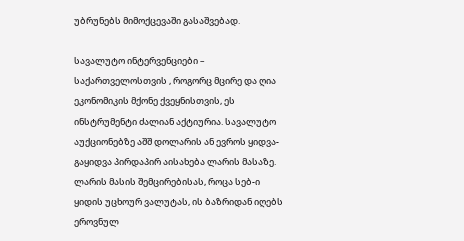უბრუნებს მიმოქცევაში გასაშვებად.

სავალუტო ინტერვენციები – საქართველოსთვის , როგორც მცირე და ღია ეკონომიკის მქონე ქვეყნისთვის, ეს ინსტრუმენტი ძალიან აქტიურია. სავალუტო აუქციონებზე აშშ დოლარის ან ევროს ყიდვა-გაყიდვა პირდაპირ აისახება ლარის მასაზე. ლარის მასის შემცირებისას, როცა სებ-ი ყიდის უცხოურ ვალუტას, ის ბაზრიდან იღებს ეროვნულ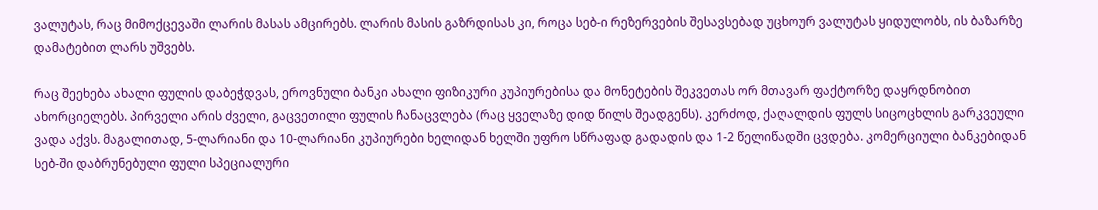ვალუტას, რაც მიმოქცევაში ლარის მასას ამცირებს. ლარის მასის გაზრდისას კი, როცა სებ-ი რეზერვების შესავსებად უცხოურ ვალუტას ყიდულობს, ის ბაზარზე დამატებით ლარს უშვებს.

რაც შეეხება ახალი ფულის დაბეჭდვას, ეროვნული ბანკი ახალი ფიზიკური კუპიურებისა და მონეტების შეკვეთას ორ მთავარ ფაქტორზე დაყრდნობით ახორციელებს. პირველი არის ძველი, გაცვეთილი ფულის ჩანაცვლება (რაც ყველაზე დიდ წილს შეადგენს). კერძოდ, ქაღალდის ფულს სიცოცხლის გარკვეული ვადა აქვს. მაგალითად, 5-ლარიანი და 10-ლარიანი კუპიურები ხელიდან ხელში უფრო სწრაფად გადადის და 1-2 წელიწადში ცვდება. კომერციული ბანკებიდან სებ-ში დაბრუნებული ფული სპეციალური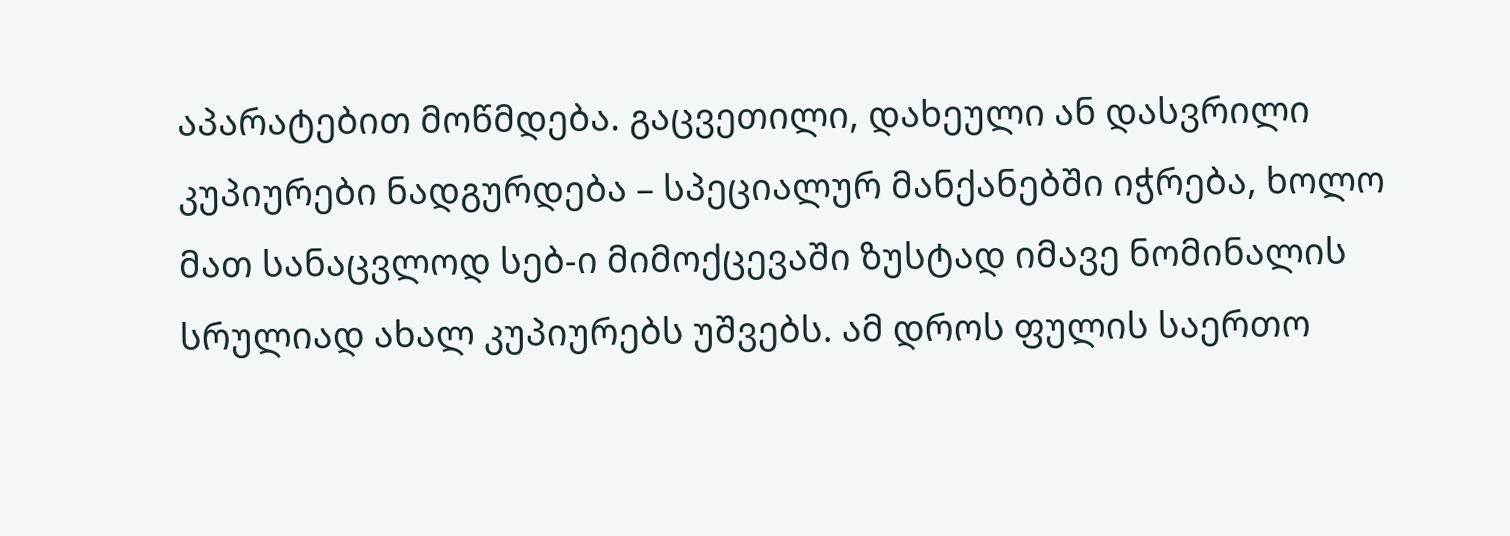აპარატებით მოწმდება. გაცვეთილი, დახეული ან დასვრილი კუპიურები ნადგურდება – სპეციალურ მანქანებში იჭრება, ხოლო მათ სანაცვლოდ სებ-ი მიმოქცევაში ზუსტად იმავე ნომინალის სრულიად ახალ კუპიურებს უშვებს. ამ დროს ფულის საერთო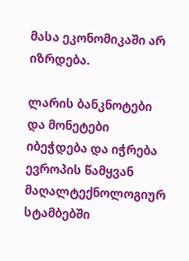მასა ეკონომიკაში არ იზრდება.

ლარის ბანკნოტები და მონეტები იბეჭდება და იჭრება ევროპის წამყვან მაღალტექნოლოგიურ სტამბებში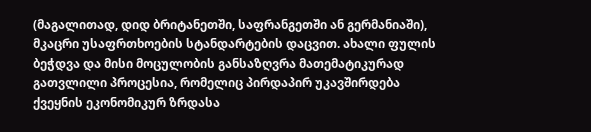(მაგალითად, დიდ ბრიტანეთში, საფრანგეთში ან გერმანიაში), მკაცრი უსაფრთხოების სტანდარტების დაცვით. ახალი ფულის ბეჭდვა და მისი მოცულობის განსაზღვრა მათემატიკურად გათვლილი პროცესია, რომელიც პირდაპირ უკავშირდება ქვეყნის ეკონომიკურ ზრდასა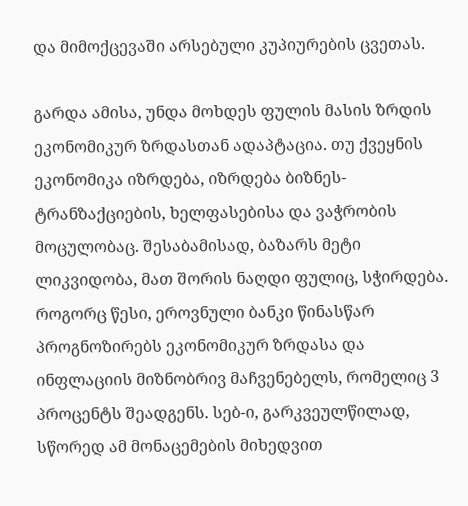და მიმოქცევაში არსებული კუპიურების ცვეთას.

გარდა ამისა, უნდა მოხდეს ფულის მასის ზრდის ეკონომიკურ ზრდასთან ადაპტაცია. თუ ქვეყნის ეკონომიკა იზრდება, იზრდება ბიზნეს-ტრანზაქციების, ხელფასებისა და ვაჭრობის მოცულობაც. შესაბამისად, ბაზარს მეტი ლიკვიდობა, მათ შორის ნაღდი ფულიც, სჭირდება. როგორც წესი, ეროვნული ბანკი წინასწარ პროგნოზირებს ეკონომიკურ ზრდასა და ინფლაციის მიზნობრივ მაჩვენებელს, რომელიც 3 პროცენტს შეადგენს. სებ-ი, გარკვეულწილად, სწორედ ამ მონაცემების მიხედვით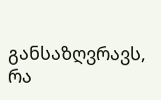განსაზღვრავს, რა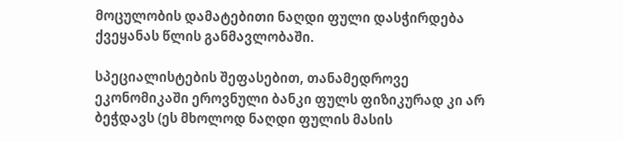მოცულობის დამატებითი ნაღდი ფული დასჭირდება ქვეყანას წლის განმავლობაში.

სპეციალისტების შეფასებით, თანამედროვე ეკონომიკაში ეროვნული ბანკი ფულს ფიზიკურად კი არ ბეჭდავს (ეს მხოლოდ ნაღდი ფულის მასის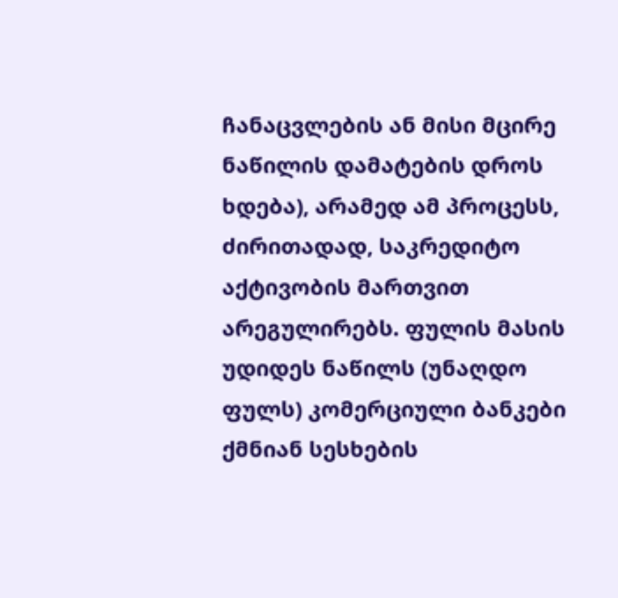ჩანაცვლების ან მისი მცირე ნაწილის დამატების დროს ხდება), არამედ ამ პროცესს, ძირითადად, საკრედიტო აქტივობის მართვით არეგულირებს. ფულის მასის უდიდეს ნაწილს (უნაღდო ფულს) კომერციული ბანკები ქმნიან სესხების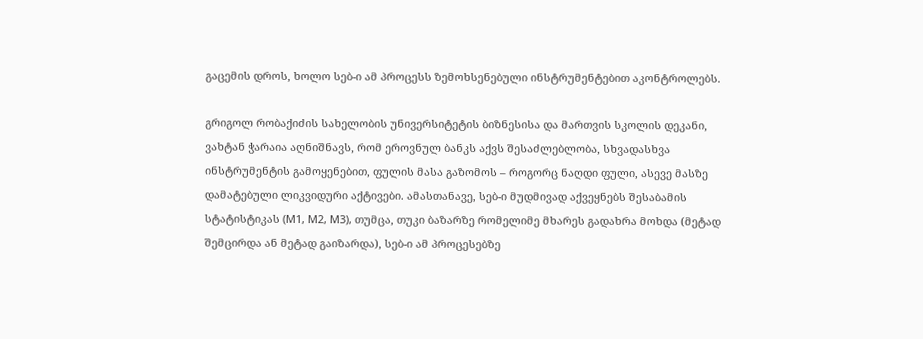გაცემის დროს, ხოლო სებ-ი ამ პროცესს ზემოხსენებული ინსტრუმენტებით აკონტროლებს.

გრიგოლ რობაქიძის სახელობის უნივერსიტეტის ბიზნესისა და მართვის სკოლის დეკანი, ვახტან ჭარაია აღნიშნავს, რომ ეროვნულ ბანკს აქვს შესაძლებლობა, სხვადასხვა ინსტრუმენტის გამოყენებით, ფულის მასა გაზომოს – როგორც ნაღდი ფული, ასევე მასზე დამატებული ლიკვიდური აქტივები. ამასთანავე, სებ-ი მუდმივად აქვეყნებს შესაბამის სტატისტიკას (M1, M2, M3), თუმცა, თუკი ბაზარზე რომელიმე მხარეს გადახრა მოხდა (მეტად შემცირდა ან მეტად გაიზარდა), სებ-ი ამ პროცესებზე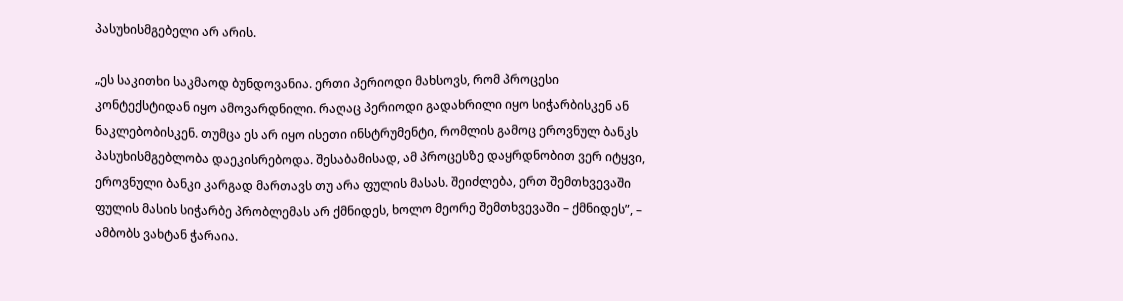პასუხისმგებელი არ არის.

„ეს საკითხი საკმაოდ ბუნდოვანია. ერთი პერიოდი მახსოვს, რომ პროცესი კონტექსტიდან იყო ამოვარდნილი. რაღაც პერიოდი გადახრილი იყო სიჭარბისკენ ან ნაკლებობისკენ. თუმცა ეს არ იყო ისეთი ინსტრუმენტი, რომლის გამოც ეროვნულ ბანკს პასუხისმგებლობა დაეკისრებოდა. შესაბამისად, ამ პროცესზე დაყრდნობით ვერ იტყვი, ეროვნული ბანკი კარგად მართავს თუ არა ფულის მასას. შეიძლება, ერთ შემთხვევაში ფულის მასის სიჭარბე პრობლემას არ ქმნიდეს, ხოლო მეორე შემთხვევაში – ქმნიდეს”, – ამბობს ვახტან ჭარაია.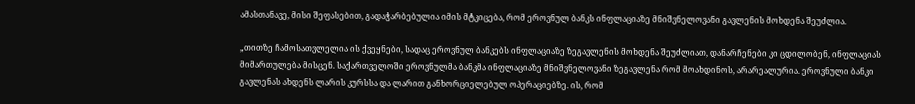ამასთანავე, მისი შეფასებით, გადაჭარბებულია იმის მტკიცება, რომ ეროვნულ ბანკს ინფლაციაზე მნიშვნელოვანი გავლენის მოხდენა შეუძლია.

„თითზე ჩამოსათვლელია ის ქვეყნები, სადაც ეროვნულ ბანკებს ინფლაციაზე ზეგავლენის მოხდენა შეუძლიათ, დანარჩენები კი ცდილობენ, ინფლაციას მიმართულება მისცენ. საქართველოში ეროვნულმა ბანკმა ინფლაციაზე მნიშვნელოვანი ზეგავლენა რომ მოახდინოს, არარეალურია. ეროვნული ბანკი გავლენას ახდენს ლარის კურსსა და ლარით განხორციელებულ ოპერაციებზე. ის, რომ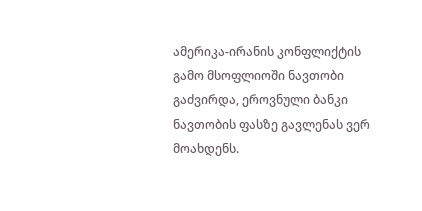ამერიკა-ირანის კონფლიქტის გამო მსოფლიოში ნავთობი გაძვირდა, ეროვნული ბანკი ნავთობის ფასზე გავლენას ვერ მოახდენს.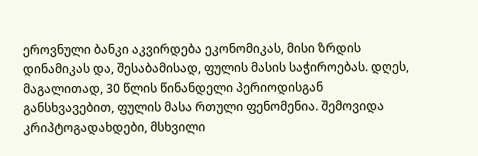ეროვნული ბანკი აკვირდება ეკონომიკას, მისი ზრდის დინამიკას და, შესაბამისად, ფულის მასის საჭიროებას. დღეს, მაგალითად, 30 წლის წინანდელი პერიოდისგან განსხვავებით, ფულის მასა რთული ფენომენია. შემოვიდა კრიპტოგადახდები, მსხვილი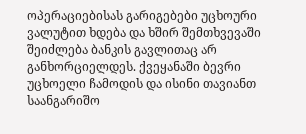ოპერაციებისას გარიგებები უცხოური ვალუტით ხდება და ხშირ შემთხვევაში შეიძლება ბანკის გავლითაც არ განხორციელდეს. ქვეყანაში ბევრი უცხოელი ჩამოდის და ისინი თავიანთ საანგარიშო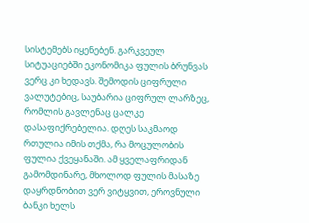სისტემებს იყენებენ. გარკვეულ სიტუაციებში ეკონომიკა ფულის ბრუნვას ვერც კი ხედავს. შემოდის ციფრული ვალუტებიც, საუბარია ციფრულ ლარზეც, რომლის გავლენაც ცალკე დასაფიქრებელია. დღეს საკმაოდ რთულია იმის თქმა, რა მოცულობის ფულია ქვეყანაში. ამ ყველაფრიდან გამომდინარე, მხოლოდ ფულის მასაზე დაყრდნობით ვერ ვიტყვით, ეროვნული ბანკი ხელს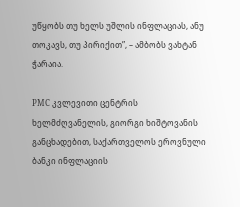უწყობს თუ ხელს უშლის ინფლაციას, ანუ თოკავს, თუ პირიქით”, – ამბობს ვახტან ჭარაია.

PMC კვლევითი ცენტრის ხელმძღვანელის, გიორგი ხიშტოვანის განცხადებით, საქართველოს ეროვნული ბანკი ინფლაციის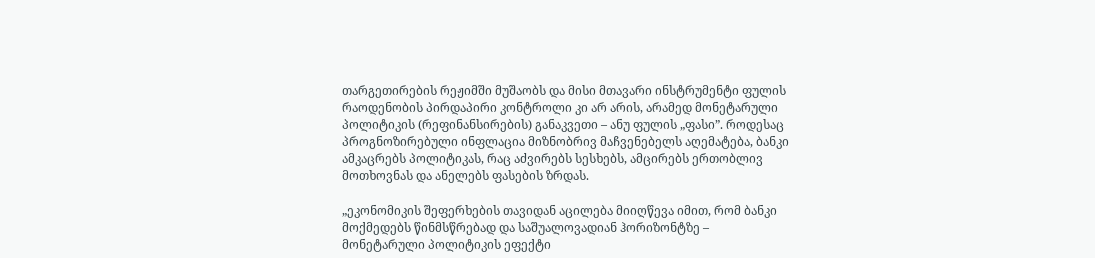თარგეთირების რეჟიმში მუშაობს და მისი მთავარი ინსტრუმენტი ფულის რაოდენობის პირდაპირი კონტროლი კი არ არის, არამედ მონეტარული პოლიტიკის (რეფინანსირების) განაკვეთი – ანუ ფულის „ფასი”. როდესაც პროგნოზირებული ინფლაცია მიზნობრივ მაჩვენებელს აღემატება, ბანკი ამკაცრებს პოლიტიკას, რაც აძვირებს სესხებს, ამცირებს ერთობლივ მოთხოვნას და ანელებს ფასების ზრდას.

„ეკონომიკის შეფერხების თავიდან აცილება მიიღწევა იმით, რომ ბანკი მოქმედებს წინმსწრებად და საშუალოვადიან ჰორიზონტზე – მონეტარული პოლიტიკის ეფექტი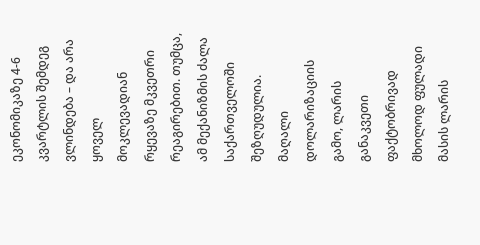ეკონომიკაზე 4-6 კვარტლის შემდეგ ვლინდება – და არა ყოველ მოკლევადიან რყევაზე მკვეთრი რეაგირებით. თუმცა, ამ მექანიზმის ძალა საქართველოში შეზღუდულია. მაღალი დოლარიზაციის გამო, ლარის განაკვეთი ფაქტობრივად მხოლოდ ფულადი მასის ლარის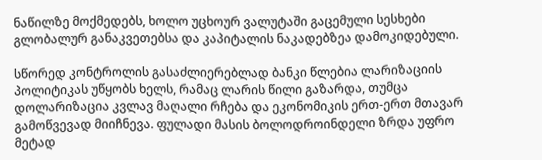ნაწილზე მოქმედებს, ხოლო უცხოურ ვალუტაში გაცემული სესხები გლობალურ განაკვეთებსა და კაპიტალის ნაკადებზეა დამოკიდებული.

სწორედ კონტროლის გასაძლიერებლად ბანკი წლებია ლარიზაციის პოლიტიკას უწყობს ხელს, რამაც ლარის წილი გაზარდა, თუმცა დოლარიზაცია კვლავ მაღალი რჩება და ეკონომიკის ერთ-ერთ მთავარ გამოწვევად მიიჩნევა. ფულადი მასის ბოლოდროინდელი ზრდა უფრო მეტად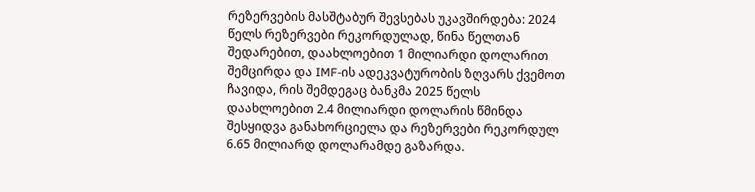რეზერვების მასშტაბურ შევსებას უკავშირდება: 2024 წელს რეზერვები რეკორდულად, წინა წელთან შედარებით, დაახლოებით 1 მილიარდი დოლარით შემცირდა და IMF-ის ადეკვატურობის ზღვარს ქვემოთ ჩავიდა, რის შემდეგაც ბანკმა 2025 წელს დაახლოებით 2.4 მილიარდი დოლარის წმინდა შესყიდვა განახორციელა და რეზერვები რეკორდულ 6.65 მილიარდ დოლარამდე გაზარდა.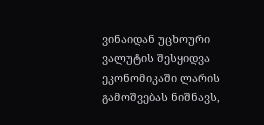ვინაიდან უცხოური ვალუტის შესყიდვა ეკონომიკაში ლარის გამოშვებას ნიშნავს,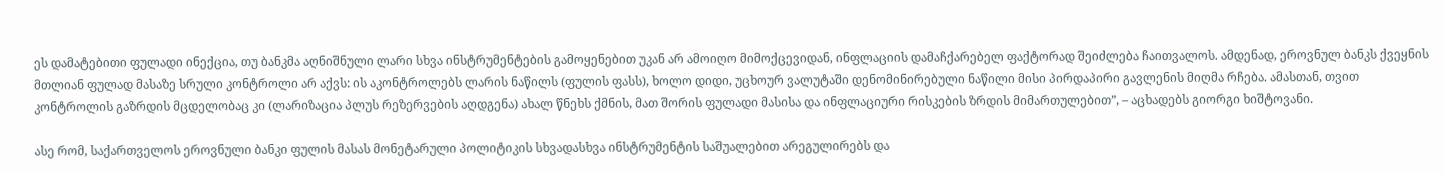ეს დამატებითი ფულადი ინექცია, თუ ბანკმა აღნიშნული ლარი სხვა ინსტრუმენტების გამოყენებით უკან არ ამოიღო მიმოქცევიდან, ინფლაციის დამაჩქარებელ ფაქტორად შეიძლება ჩაითვალოს. ამდენად, ეროვნულ ბანკს ქვეყნის მთლიან ფულად მასაზე სრული კონტროლი არ აქვს: ის აკონტროლებს ლარის ნაწილს (ფულის ფასს), ხოლო დიდი, უცხოურ ვალუტაში დენომინირებული ნაწილი მისი პირდაპირი გავლენის მიღმა რჩება. ამასთან, თვით კონტროლის გაზრდის მცდელობაც კი (ლარიზაცია პლუს რეზერვების აღდგენა) ახალ წნეხს ქმნის, მათ შორის ფულადი მასისა და ინფლაციური რისკების ზრდის მიმართულებით”, – აცხადებს გიორგი ხიშტოვანი.

ასე რომ, საქართველოს ეროვნული ბანკი ფულის მასას მონეტარული პოლიტიკის სხვადასხვა ინსტრუმენტის საშუალებით არეგულირებს და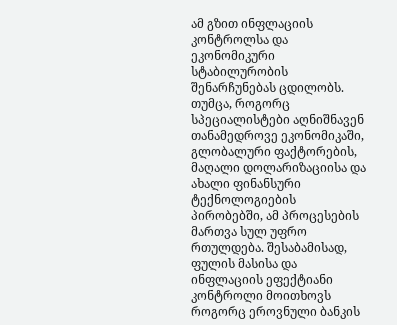ამ გზით ინფლაციის კონტროლსა და ეკონომიკური სტაბილურობის შენარჩუნებას ცდილობს. თუმცა, როგორც სპეციალისტები აღნიშნავენ თანამედროვე ეკონომიკაში, გლობალური ფაქტორების, მაღალი დოლარიზაციისა და ახალი ფინანსური ტექნოლოგიების პირობებში, ამ პროცესების მართვა სულ უფრო რთულდება. შესაბამისად, ფულის მასისა და ინფლაციის ეფექტიანი კონტროლი მოითხოვს როგორც ეროვნული ბანკის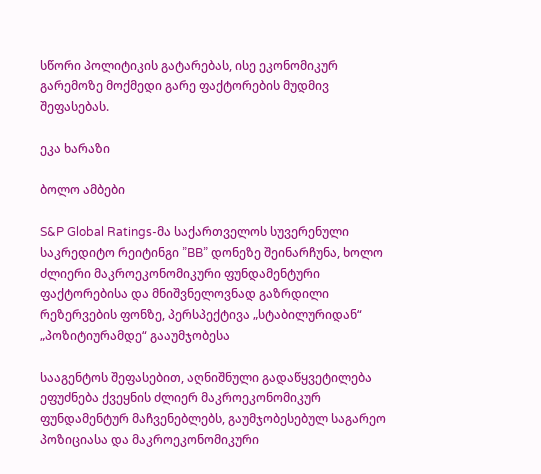სწორი პოლიტიკის გატარებას, ისე ეკონომიკურ გარემოზე მოქმედი გარე ფაქტორების მუდმივ შეფასებას.

ეკა ხარაზი

ბოლო ამბები

S&P Global Ratings-მა საქართველოს სუვერენული საკრედიტო რეიტინგი ”BB” დონეზე შეინარჩუნა, ხოლო ძლიერი მაკროეკონომიკური ფუნდამენტური ფაქტორებისა და მნიშვნელოვნად გაზრდილი რეზერვების ფონზე, პერსპექტივა „სტაბილურიდან“ „პოზიტიურამდე“ გააუმჯობესა

სააგენტოს შეფასებით, აღნიშნული გადაწყვეტილება ეფუძნება ქვეყნის ძლიერ მაკროეკონომიკურ ფუნდამენტურ მაჩვენებლებს, გაუმჯობესებულ საგარეო პოზიციასა და მაკროეკონომიკური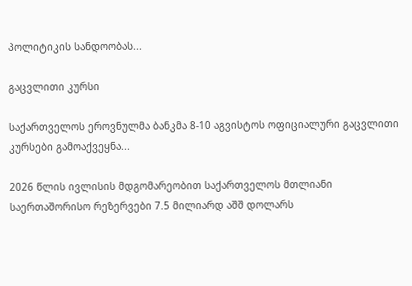პოლიტიკის სანდოობას...

გაცვლითი კურსი

საქართველოს ეროვნულმა ბანკმა 8-10 აგვისტოს ოფიციალური გაცვლითი კურსები გამოაქვეყნა...

2026 წლის ივლისის მდგომარეობით საქართველოს მთლიანი საერთაშორისო რეზერვები 7.5 მილიარდ აშშ დოლარს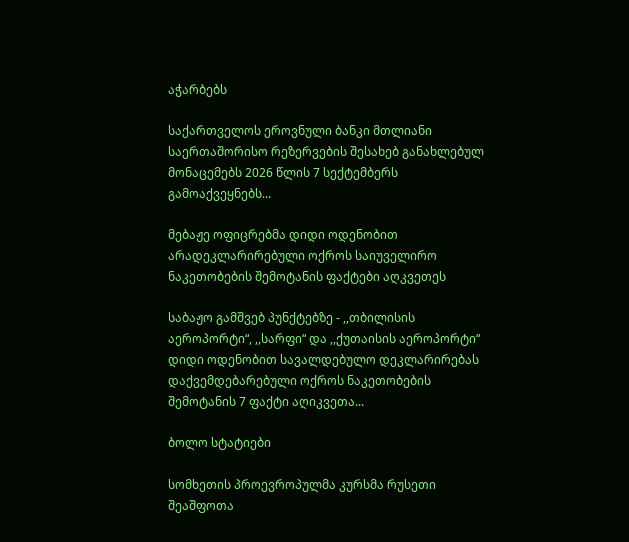აჭარბებს

საქართველოს ეროვნული ბანკი მთლიანი საერთაშორისო რეზერვების შესახებ განახლებულ მონაცემებს 2026 წლის 7 სექტემბერს გამოაქვეყნებს...

მებაჟე ოფიცრებმა დიდი ოდენობით არადეკლარირებული ოქროს საიუველირო ნაკეთობების შემოტანის ფაქტები აღკვეთეს

საბაჟო გამშვებ პუნქტებზე - ,,თბილისის აეროპორტი“, ,,სარფი“ და ,,ქუთაისის აეროპორტი“ დიდი ოდენობით სავალდებულო დეკლარირებას დაქვემდებარებული ოქროს ნაკეთობების შემოტანის 7 ფაქტი აღიკვეთა...

ბოლო სტატიები

სომხეთის პროევროპულმა კურსმა რუსეთი შეაშფოთა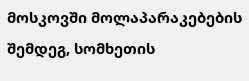მოსკოვში მოლაპარაკებების შემდეგ, სომხეთის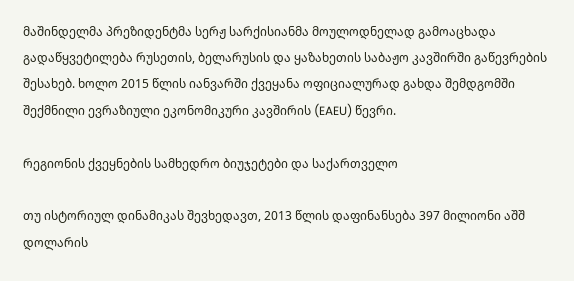მაშინდელმა პრეზიდენტმა სერჟ სარქისიანმა მოულოდნელად გამოაცხადა გადაწყვეტილება რუსეთის, ბელარუსის და ყაზახეთის საბაჟო კავშირში გაწევრების შესახებ. ხოლო 2015 წლის იანვარში ქვეყანა ოფიციალურად გახდა შემდგომში შექმნილი ევრაზიული ეკონომიკური კავშირის (EAEU) წევრი.

რეგიონის ქვეყნების სამხედრო ბიუჯეტები და საქართველო

თუ ისტორიულ დინამიკას შევხედავთ, 2013 წლის დაფინანსება 397 მილიონი აშშ დოლარის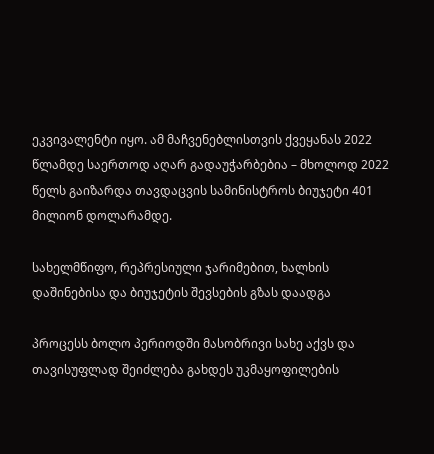ეკვივალენტი იყო. ამ მაჩვენებლისთვის ქვეყანას 2022 წლამდე საერთოდ აღარ გადაუჭარბებია – მხოლოდ 2022 წელს გაიზარდა თავდაცვის სამინისტროს ბიუჯეტი 401 მილიონ დოლარამდე.

სახელმწიფო, რეპრესიული ჯარიმებით, ხალხის დაშინებისა და ბიუჯეტის შევსების გზას დაადგა

პროცესს ბოლო პერიოდში მასობრივი სახე აქვს და თავისუფლად შეიძლება გახდეს უკმაყოფილების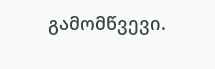გამომწვევი.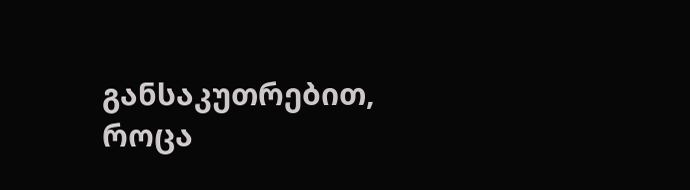განსაკუთრებით, როცა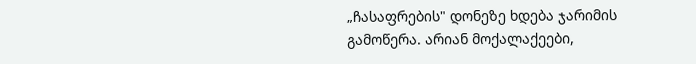„ჩასაფრების" დონეზე ხდება ჯარიმის გამოწერა. არიან მოქალაქეები,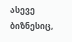ასევე ბიზნესიც,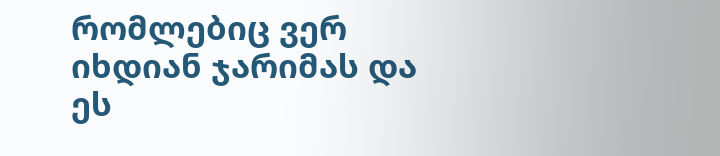რომლებიც ვერ იხდიან ჯარიმას და ეს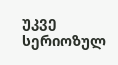უკვე სერიოზულ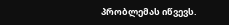პრობლემას იწვევს.